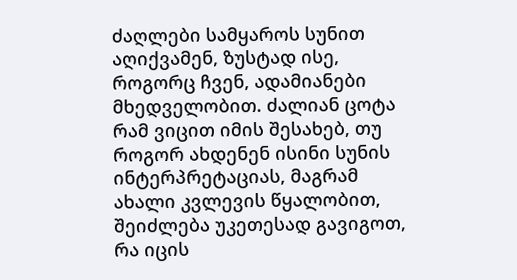ძაღლები სამყაროს სუნით აღიქვამენ, ზუსტად ისე, როგორც ჩვენ, ადამიანები მხედველობით. ძალიან ცოტა რამ ვიცით იმის შესახებ, თუ როგორ ახდენენ ისინი სუნის ინტერპრეტაციას, მაგრამ ახალი კვლევის წყალობით, შეიძლება უკეთესად გავიგოთ, რა იცის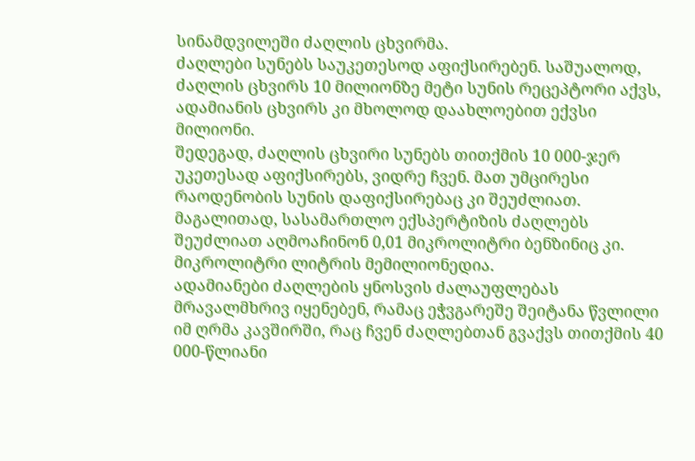სინამდვილეში ძაღლის ცხვირმა.
ძაღლები სუნებს საუკეთესოდ აფიქსირებენ. საშუალოდ, ძაღლის ცხვირს 10 მილიონზე მეტი სუნის რეცეპტორი აქვს, ადამიანის ცხვირს კი მხოლოდ დაახლოებით ექვსი მილიონი.
შედეგად, ძაღლის ცხვირი სუნებს თითქმის 10 000-ჯერ უკეთესად აფიქსირებს, ვიდრე ჩვენ. მათ უმცირესი რაოდენობის სუნის დაფიქსირებაც კი შეუძლიათ. მაგალითად, სასამართლო ექსპერტიზის ძაღლებს შეუძლიათ აღმოაჩინონ 0,01 მიკროლიტრი ბენზინიც კი. მიკროლიტრი ლიტრის მემილიონედია.
ადამიანები ძაღლების ყნოსვის ძალაუფლებას მრავალმხრივ იყენებენ, რამაც ეჭვგარეშე შეიტანა წვლილი იმ ღრმა კავშირში, რაც ჩვენ ძაღლებთან გვაქვს თითქმის 40 000-წლიანი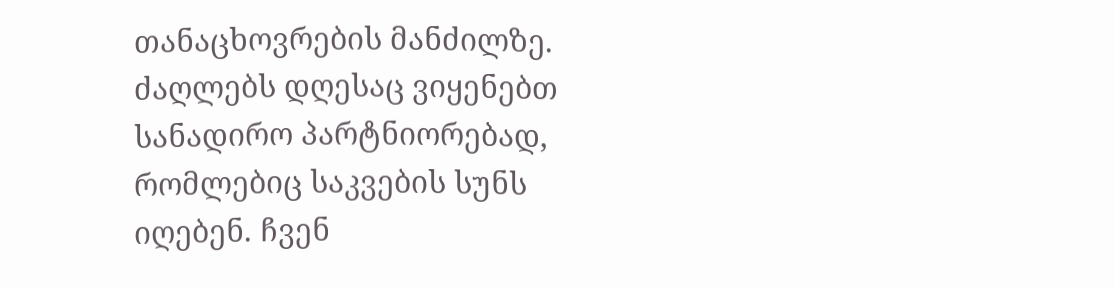თანაცხოვრების მანძილზე.
ძაღლებს დღესაც ვიყენებთ სანადირო პარტნიორებად, რომლებიც საკვების სუნს იღებენ. ჩვენ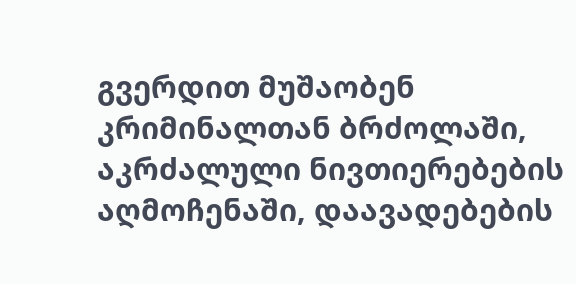გვერდით მუშაობენ კრიმინალთან ბრძოლაში, აკრძალული ნივთიერებების აღმოჩენაში, დაავადებების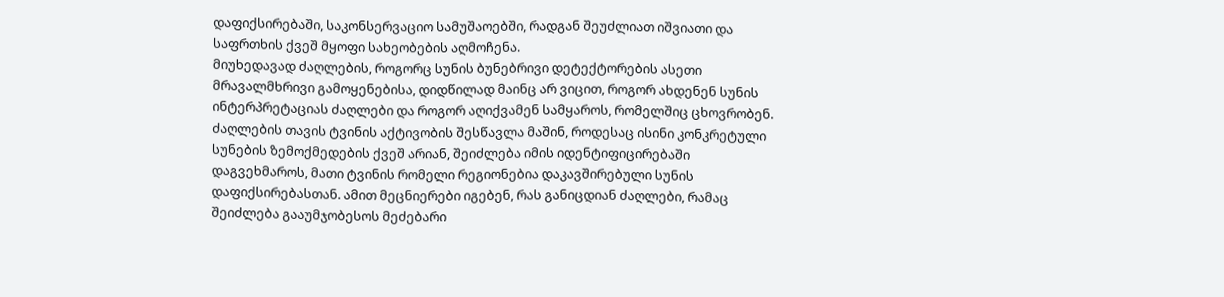დაფიქსირებაში, საკონსერვაციო სამუშაოებში, რადგან შეუძლიათ იშვიათი და საფრთხის ქვეშ მყოფი სახეობების აღმოჩენა.
მიუხედავად ძაღლების, როგორც სუნის ბუნებრივი დეტექტორების ასეთი მრავალმხრივი გამოყენებისა, დიდწილად მაინც არ ვიცით, როგორ ახდენენ სუნის ინტერპრეტაციას ძაღლები და როგორ აღიქვამენ სამყაროს, რომელშიც ცხოვრობენ.
ძაღლების თავის ტვინის აქტივობის შესწავლა მაშინ, როდესაც ისინი კონკრეტული სუნების ზემოქმედების ქვეშ არიან, შეიძლება იმის იდენტიფიცირებაში დაგვეხმაროს, მათი ტვინის რომელი რეგიონებია დაკავშირებული სუნის დაფიქსირებასთან. ამით მეცნიერები იგებენ, რას განიცდიან ძაღლები, რამაც შეიძლება გააუმჯობესოს მეძებარი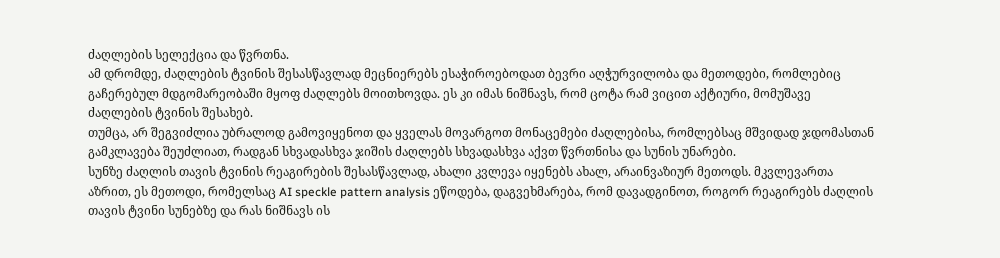ძაღლების სელექცია და წვრთნა.
ამ დრომდე, ძაღლების ტვინის შესასწავლად მეცნიერებს ესაჭიროებოდათ ბევრი აღჭურვილობა და მეთოდები, რომლებიც გაჩერებულ მდგომარეობაში მყოფ ძაღლებს მოითხოვდა. ეს კი იმას ნიშნავს, რომ ცოტა რამ ვიცით აქტიური, მომუშავე ძაღლების ტვინის შესახებ.
თუმცა, არ შეგვიძლია უბრალოდ გამოვიყენოთ და ყველას მოვარგოთ მონაცემები ძაღლებისა, რომლებსაც მშვიდად ჯდომასთან გამკლავება შეუძლიათ, რადგან სხვადასხვა ჯიშის ძაღლებს სხვადასხვა აქვთ წვრთნისა და სუნის უნარები.
სუნზე ძაღლის თავის ტვინის რეაგირების შესასწავლად, ახალი კვლევა იყენებს ახალ, არაინვაზიურ მეთოდს. მკვლევართა აზრით, ეს მეთოდი, რომელსაც AI speckle pattern analysis ეწოდება, დაგვეხმარება, რომ დავადგინოთ, როგორ რეაგირებს ძაღლის თავის ტვინი სუნებზე და რას ნიშნავს ის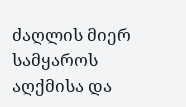ძაღლის მიერ სამყაროს აღქმისა და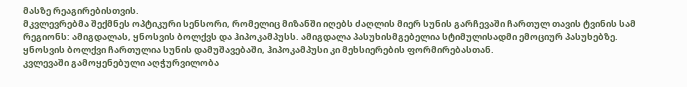მასზე რეაგირებისთვის.
მკვლევრებმა შექმნეს ოპტიკური სენსორი, რომელიც მიზანში იღებს ძაღლის მიერ სუნის გარჩევაში ჩართულ თავის ტვინის სამ რეგიონს: ამიგდალას, ყნოსვის ბოლქვს და ჰიპოკამპუსს. ამიგდალა პასუხისმგებელია სტიმულისადმი ემოციურ პასუხებზე.
ყნოსვის ბოლქვი ჩართულია სუნის დამუშავებაში, ჰიპოკამპუსი კი მეხსიერების ფორმირებასთან.
კვლევაში გამოყენებული აღჭურვილობა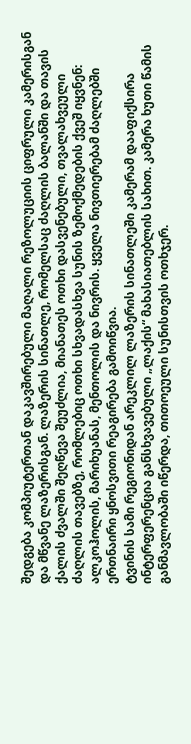შედგება კომპიუტერთან დაკავშირებული მაღალი რეზოლუციის ციფრული კამერისგან და მწვანე ლაზერისგან. ლაზერის სინათლე, რომელსაც ძაღლის ბალანში და თავის ქალის ძვალში შეღწევა შეუძლია, მიანათეს ოთხი დასვენებული, თვალახვეული ძაღლის თავებზე, რომლებიც ოთხი სხვადასხვა სუნის ზემოქმედების ქვეშ იყვნენ: ალკოჰოლის, მარიხუანას, მენთოლის და ნივრის. ყველა ნივთიერებამ ძაღლებში ერთნაირი ყნოსვითი რეაგირება გამოიწვია.
ტვინის სამი რეგიონიდან არეკლილ ლაზერის სინათლეში კამერამ დააფიქსირა ინტერფერენცია განსხვავებული „ლაქის“ მახასიათებლის სახით. კამერა ხუთი წამის განმავლობაში იწერდა, თითოეული სუნისთვის ოთხჯერ.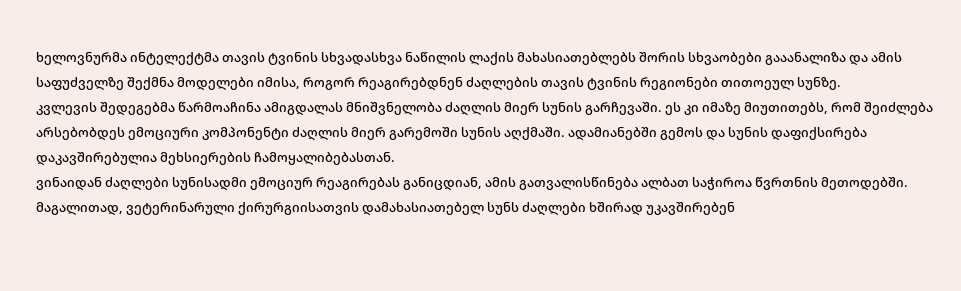ხელოვნურმა ინტელექტმა თავის ტვინის სხვადასხვა ნაწილის ლაქის მახასიათებლებს შორის სხვაობები გააანალიზა და ამის საფუძველზე შექმნა მოდელები იმისა, როგორ რეაგირებდნენ ძაღლების თავის ტვინის რეგიონები თითოეულ სუნზე.
კვლევის შედეგებმა წარმოაჩინა ამიგდალას მნიშვნელობა ძაღლის მიერ სუნის გარჩევაში. ეს კი იმაზე მიუთითებს, რომ შეიძლება არსებობდეს ემოციური კომპონენტი ძაღლის მიერ გარემოში სუნის აღქმაში. ადამიანებში გემოს და სუნის დაფიქსირება დაკავშირებულია მეხსიერების ჩამოყალიბებასთან.
ვინაიდან ძაღლები სუნისადმი ემოციურ რეაგირებას განიცდიან, ამის გათვალისწინება ალბათ საჭიროა წვრთნის მეთოდებში. მაგალითად, ვეტერინარული ქირურგიისათვის დამახასიათებელ სუნს ძაღლები ხშირად უკავშირებენ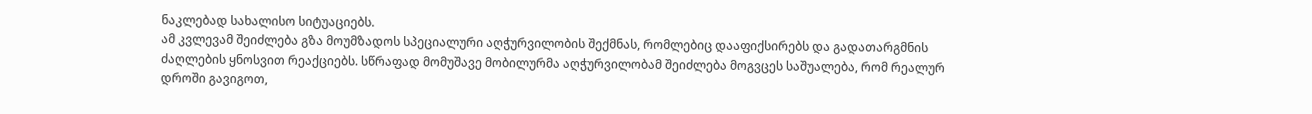ნაკლებად სახალისო სიტუაციებს.
ამ კვლევამ შეიძლება გზა მოუმზადოს სპეციალური აღჭურვილობის შექმნას, რომლებიც დააფიქსირებს და გადათარგმნის ძაღლების ყნოსვით რეაქციებს. სწრაფად მომუშავე მობილურმა აღჭურვილობამ შეიძლება მოგვცეს საშუალება, რომ რეალურ დროში გავიგოთ,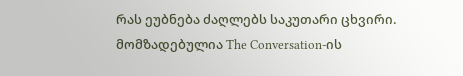რას ეუბნება ძაღლებს საკუთარი ცხვირი.
მომზადებულია The Conversation-ის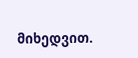მიხედვით.